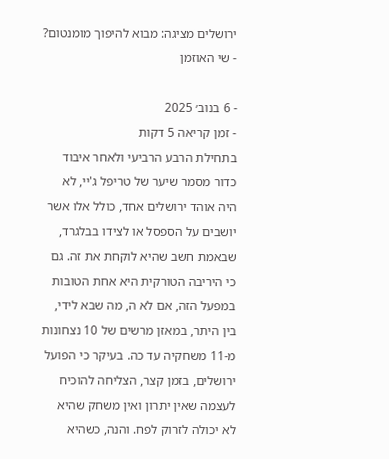ירושלים מציגה: מבוא להיפוך מומנטום?
- שי האוזמן

- 6 בנוב׳ 2025
- זמן קריאה 5 דקות
בתחילת הרבע הרביעי ולאחר איבוד כדור מסמר שיער של טריפל ג'יי, לא היה אוהד ירושלים אחד, כולל אלו אשר יושבים על הספסל או לצידו בבלגרד, שבאמת חשב שהיא לוקחת את זה. גם כי היריבה הטורקית היא אחת הטובות במפעל הזה, אם לא ה, מה שבא לידי, בין היתר, במאזן מרשים של 10 נצחונות מ-11 משחקיה עד כה. בעיקר כי הפועל ירושלים, בזמן קצר, הצליחה להוכיח לעצמה שאין יתרון ואין משחק שהיא לא יכולה לזרוק לפח. והנה, כשהיא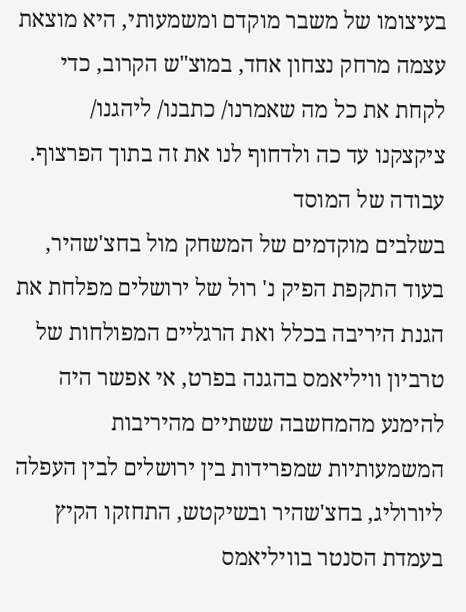בעיצומו של משבר מוקדם ומשמעותי, היא מוצאת עצמה מרחק נצחון אחד, במוצ"ש הקרוב, כדי לקחת את כל מה שאמרנו/ כתבנו/ ליהגנו/ ציקצקנו עד כה ולדחוף לנו את זה בתוך הפרצוף.
עבודה של המוסד
בשלבים מוקדמים של המשחק מול בחצ'שהיר, בעוד התקפת הפיק נ' רול של ירושלים מפלחת את הגנת היריבה בכלל ואת הרגליים המפולחות של טרביון וויליאמס בהגנה בפרט, אי אפשר היה להימנע מהמחשבה ששתיים מהיריבות המשמעותיות שמפרידות בין ירושלים לבין העפלה ליורוליג, בחצ'שהיר ובשיקטש, התחזקו הקיץ בעמדת הסנטר בוויליאמס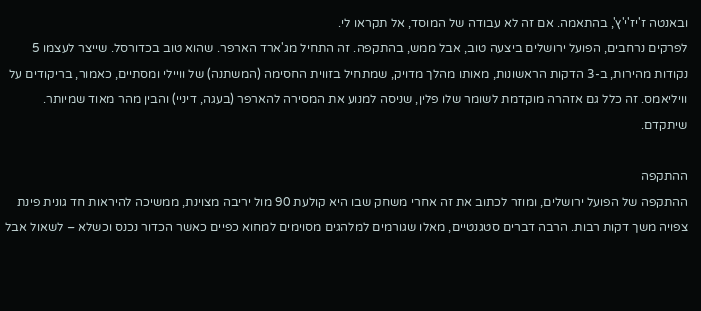ובאנטה ז'יז'י'ץ', בהתאמה. אם זה לא עבודה של המוסד, אל תקראו לי.
לפרקים נרחבים, הפועל ירושלים ביצעה טוב, אבל ממש, בהתקפה. זה התחיל מג'ארד הארפר. שהוא טוב בכדורסל. שייצר לעצמו 5 נקודות מהירות, ב-3 הדקות הראשונות, מאותו מהלך מדויק, שמתחיל בזווית החסימה (המשתנה) של וויילי ומסתיים, כאמור, בריקודים על וויליאמס. זה כלל גם אזהרה מוקדמת לשומר שלו פלין, שניסה למנוע את המסירה להארפר (בעגה, דיניי) והבין מהר מאוד שמיותר. שיתקדם.

ההתקפה
ההתקפה של הפועל ירושלים, ומוזר לכתוב את זה אחרי משחק שבו היא קולעת 90 מול יריבה מצוינת, ממשיכה להיראות חד גונית פינת צפויה משך דקות רבות. הרבה דברים סטגנטיים, מאלו שגורמים למלהגים מסוימים למחוא כפיים כאשר הכדור נכנס וכשלא – לשאול אבל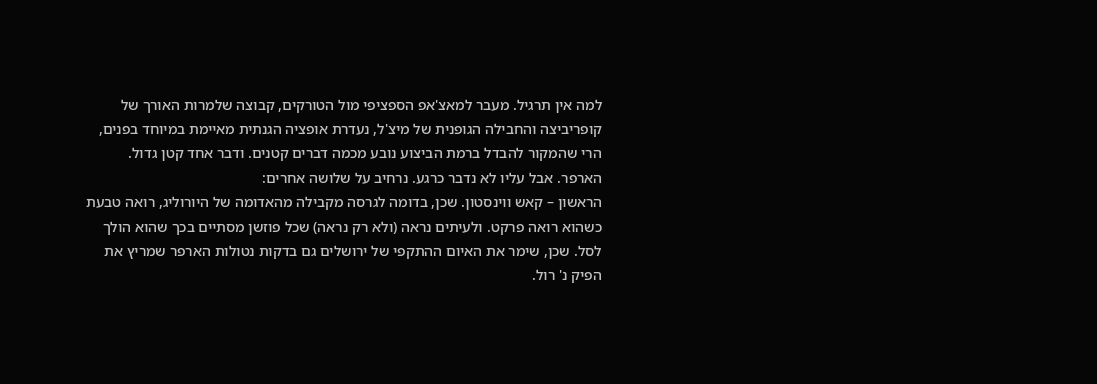למה אין תרגיל. מעבר למאצ'אפ הספציפי מול הטורקים, קבוצה שלמרות האורך של קופריביצה והחבילה הגופנית של מיצ'ל, נעדרת אופציה הגנתית מאיימת במיוחד בפנים, הרי שהמקור להבדל ברמת הביצוע נובע מכמה דברים קטנים. ודבר אחד קטן גדול. הארפר. אבל עליו לא נדבר כרגע. נרחיב על שלושה אחרים:
הראשון – קאש ווינסטון. שכן, בדומה לגרסה מקבילה מהאדומה של היורוליג, רואה טבעת כשהוא רואה פרקט. ולעיתים נראה (ולא רק נראה) שכל פוזשן מסתיים בכך שהוא הולך לסל. שכן, שימר את האיום ההתקפי של ירושלים גם בדקות נטולות הארפר שמריץ את הפיק נ' רול.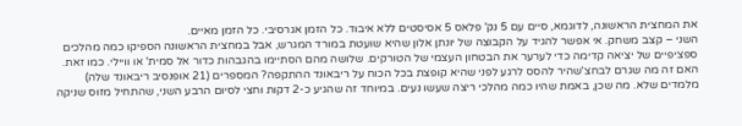את המחצית הראשונה, לדוגמא, סיים עם 5 נק' פלאס 5 אסיסטים ללא איבוד. כל הזמן אגרסיבי. כל הזמן מאיים.
השני – קצב משחק. אי אפשר להגיד על הקבוצה של יונתן אלון שהיא שועטת במורד המגרש, אבל במחצית הראשונה הספיקו כמה מהלכים ספציפיים של יציאה קדימה כדי לערער את הבטחון העצמי של הטורקים. שלושה מהם הסתיימו בהגבהות כדור אל סמית' או וויילי. כמו זאת.
האם זה מה שגרם לבחצ'שהיר להסס לרגע לפני שהיא קופצת בכל הכוח על ריבאונד ההתקפה? המספרים (21 אופנסיב ריבאונד שלה) מלמדים שלא. מה שכן, באמת שהיו כמה מהלכי ריצה שעשו נעים. במיוחד זה שהגיע כ-2 דקות וחצי לסיום הרבע השני, שהתחיל מזוס שניקה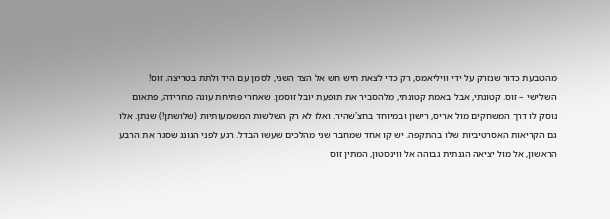מהטבעת כדור שנזרק על ידי וויליאמס, רק כדי לצאת חיש חש אל הצד השני, לסמן עם היד ולתת בטריצה. זוס!
השלישי – זוס. קטונתי, אבל באמת קטונתי, מלהסביר את תופעת יובל זוסמן. שאחרי פתיחת עונה מחרידה, פתאום נוסק לו דרך המשחקים מול אריס, רישון ובמיוחד בחצ'שהיר. ואלו לא רק השלשות המשמעותיות (שלושתן!) שנתן. אלו גם הקריאות האסרטיביות שלו בהתקפה. יש קו אחד שמחבר שני מהלכים שעשו הבדל. רגע לפני הגונג שסגר את הרבע הראשון, אל מול יציאה הגנתית גבוהה אל ווינסטון, המתין זוס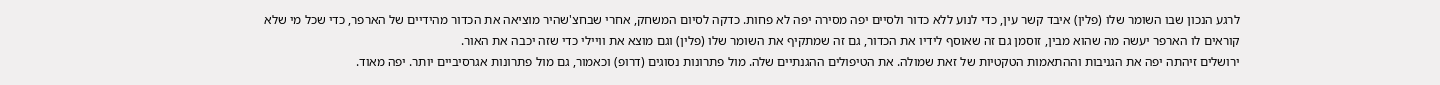לרגע הנכון שבו השומר שלו (פלין) איבד קשר עין, כדי לנוע ללא כדור ולסיים יפה מסירה יפה לא פחות. כדקה לסיום המשחק, אחרי שבחצ'שהיר מוציאה את הכדור מהידיים של הארפר, כדי שכל מי שלא קוראים לו הארפר יעשה מה שהוא מבין, זוסמן גם זה שאוסף לידיו את הכדור, גם זה שמתקיף את השומר שלו (פלין) וגם מוצא את וויילי כדי שזה יכבה את האור.
ירושלים זיהתה יפה את הגניבות וההתאמות הטקטיות של זאת שמולה. את הטיפולים ההגנתיים שלה. מול פתרונות נסוגים (דרופ) וכאמור, גם מול פתרונות אגרסיביים יותר. יפה מאוד.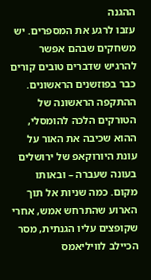ההגנה
עזבו לרגע את המספרים. יש משחקים שבהם אפשר להרגיש שדברים טובים קורים כבר בפוזשנים הראשונים. ההתקפה הראשונה של הטורקים הלכה להומסלי, ההוא שכיבה את האור על עונת היורוקאפ של ירושלים בעונה שעברה – ובאותו מקום. כמה שניות אל תוך הארוע שהתרחש אמש, אחרי שקופצים עליו הגנתית, מסר הכיילב לוויליאמס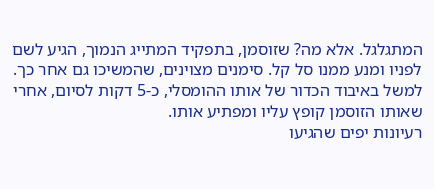המתגלגל. אלא מה? שזוסמן, בתפקיד המתייג הנמוך, הגיע לשם לפניו ומנע ממנו סל קל. סימנים מצוינים, שהמשיכו גם אחר כך. למשל באיבוד הכדור של אותו ההומסלי, כ-5 דקות לסיום, אחרי שאותו הזוסמן קופץ עליו ומפתיע אותו.
רעיונות יפים שהגיעו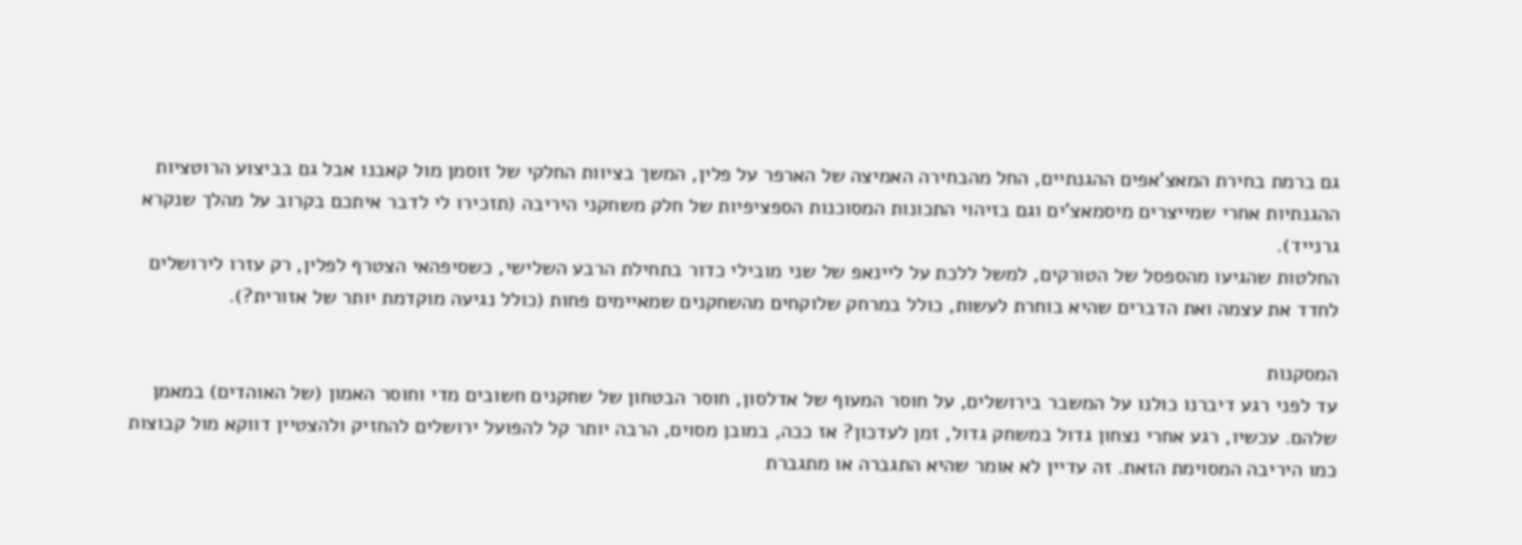גם ברמת בחירת המאצ'אפים ההגנתיים, החל מהבחירה האמיצה של הארפר על פלין, המשך בציוות החלקי של זוסמן מול קאבנו אבל גם בביצוע הרוטציות ההגנתיות אחרי שמייצרים מיסמאצ'ים וגם בזיהוי התכונות המסוכנות הספציפיות של חלק משחקני היריבה (תזכירו לי לדבר איתכם בקרוב על מהלך שנקרא גרנייד).
החלטות שהגיעו מהספסל של הטורקים, למשל ללכת על ליינאפ של שני מובילי כדור בתחילת הרבע השלישי, כשסיפהאי הצטרף לפלין, רק עזרו לירושלים לחדד את עצמה ואת הדברים שהיא בוחרת לעשות, כולל במרחק שלוקחים מהשחקנים שמאיימים פחות (כולל נגיעה מוקדמת יותר של אזורית?).

המסקנות
עד לפני רגע דיברנו כולנו על המשבר בירושלים, על חוסר המעוף של אדלסון, חוסר הבטחון של שחקנים חשובים מדי וחוסר האמון (של האוהדים) במאמן שלהם. עכשיו, רגע אחרי נצחון גדול במשחק גדול, זמן לעדכון? אז ככה, במובן מסוים, הרבה יותר קל להפועל ירושלים להחזיק ולהצטיין דווקא מול קבוצות כמו היריבה המסוימת הזאת. זה עדיין לא אומר שהיא התגברה או מתגברת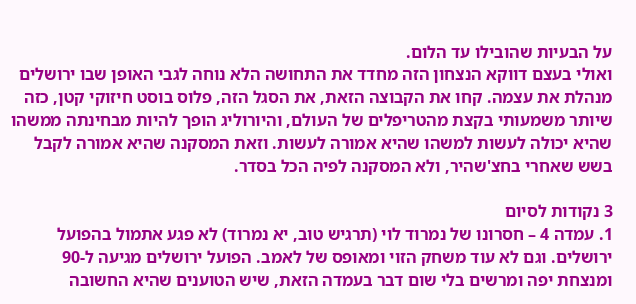על הבעיות שהובילו עד הלום.
ואולי בעצם דווקא הנצחון הזה מחדד את התחושה הלא נוחה לגבי האופן שבו ירושלים מנהלת את עצמה. קחו את הקבוצה הזאת, את הסגל הזה, פלוס בוסט חיזוקי קטן, כזה שיותר משמעותי בקצת מהטריפלים של העולם, והיורוליג הופך להיות מבחינתה ממשהו שהיא יכולה לעשות למשהו שהיא אמורה לעשות. וזאת המסקנה שהיא אמורה לקבל בשש שאחרי בחצ'שהיר, ולא המסקנה לפיה הכל בסדר.

3 נקודות לסיום
1. עמדה 4 – חסרונו של נמרוד לוי (תרגיש טוב, יא נמרוד) לא פגע אתמול בהפועל ירושלים. וגם לא עוד משחק הזוי ומאופס של לאמב. הפועל ירושלים מגיעה ל-90 ומנצחת יפה ומרשים בלי שום דבר בעמדה הזאת, שיש הטוענים שהיא החשובה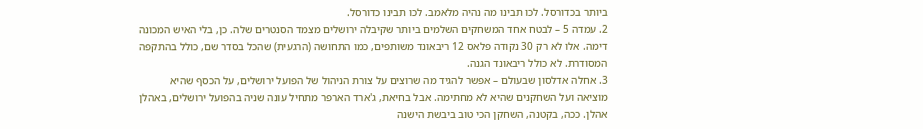ביותר בכדורסל. לכו תבינו מה נהיה מלאמב. לכו תבינו כדורסל.
2. עמדה 5 – לבטח אחד המשחקים השלמים ביותר שקיבלה ירושלים מצמד הסנטרים שלה. כן, בלי האיש המכונה דימה. אלו לא רק 30 נקודה פלאס 12 ריבאונד משותפים, כמו התחושה (הרגעית) שהכל בסדר שם, כולל בהתקפה המסודרת. לא כולל ריבאונד הגנה.
3. אחלה אדלסון שבעולם – אפשר להגיד מה שרוצים על צורת הניהול של הפועל ירושלים, על הכסף שהיא מוציאה ועל השחקנים שהיא לא מחתימה. אבל בחיאת, ג'ארד הארפר מתחיל עונה שניה בהפועל ירושלים, באהלן אהלן. ככה, בקטנה, השחקן הכי טוב ביבשת הישנה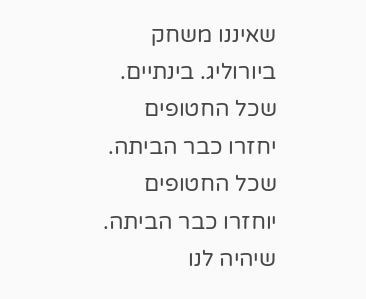שאיננו משחק ביורוליג. בינתיים.
שכל החטופים יחזרו כבר הביתה. שכל החטופים יוחזרו כבר הביתה. שיהיה לנו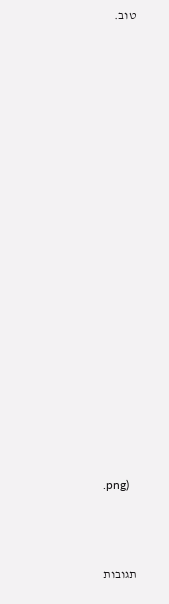טוב.




















.png)



תגובות